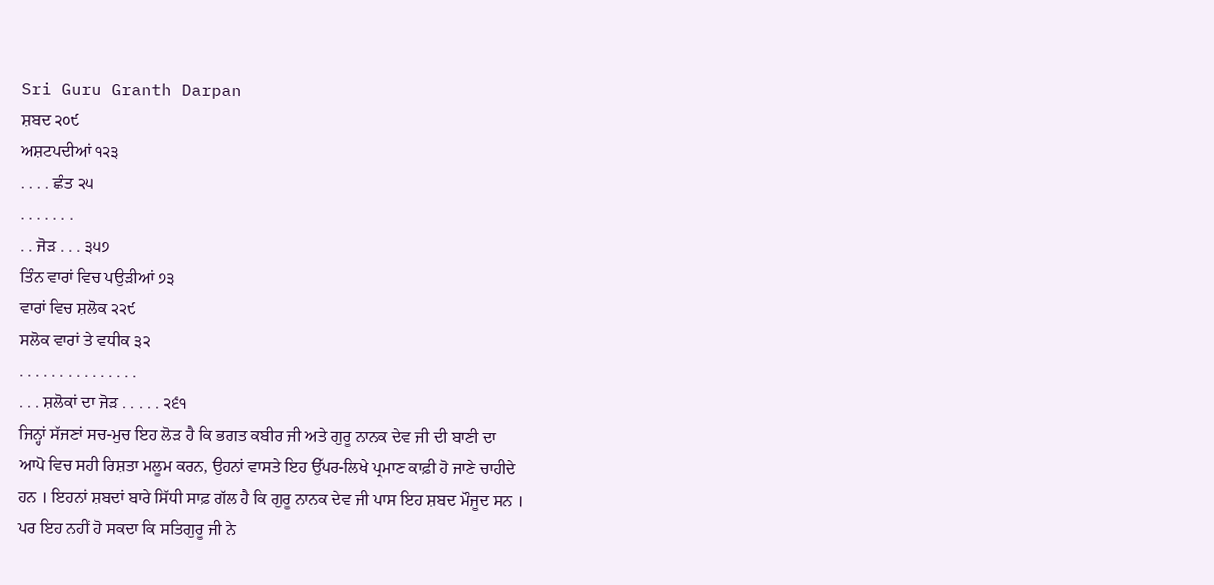Sri Guru Granth Darpan
ਸ਼ਬਦ ੨੦੯
ਅਸ਼ਟਪਦੀਆਂ ੧੨੩
. . . . ਛੰਤ ੨੫
. . . . . . .
. . ਜੋੜ . . . ੩੫੭
ਤਿੰਨ ਵਾਰਾਂ ਵਿਚ ਪਉੜੀਆਂ ੭੩
ਵਾਰਾਂ ਵਿਚ ਸ਼ਲੋਕ ੨੨੯
ਸਲੋਕ ਵਾਰਾਂ ਤੇ ਵਧੀਕ ੩੨
. . . . . . . . . . . . . . .
. . . ਸ਼ਲੋਕਾਂ ਦਾ ਜੋੜ . . . . . ੨੬੧
ਜਿਨ੍ਹਾਂ ਸੱਜਣਾਂ ਸਚ-ਮੁਚ ਇਹ ਲੋੜ ਹੈ ਕਿ ਭਗਤ ਕਬੀਰ ਜੀ ਅਤੇ ਗੁਰੂ ਨਾਨਕ ਦੇਵ ਜੀ ਦੀ ਬਾਣੀ ਦਾ
ਆਪੋ ਵਿਚ ਸਹੀ ਰਿਸ਼ਤਾ ਮਲੂਮ ਕਰਨ, ਉਹਨਾਂ ਵਾਸਤੇ ਇਹ ਉੱਪਰ-ਲਿਖੇ ਪ੍ਰਮਾਣ ਕਾਫ਼ੀ ਹੋ ਜਾਣੇ ਚਾਹੀਦੇ
ਹਨ । ਇਹਨਾਂ ਸ਼ਬਦਾਂ ਬਾਰੇ ਸਿੱਧੀ ਸਾਫ਼ ਗੱਲ ਹੈ ਕਿ ਗੁਰੂ ਨਾਨਕ ਦੇਵ ਜੀ ਪਾਸ ਇਹ ਸ਼ਬਦ ਮੌਜੂਦ ਸਨ ।
ਪਰ ਇਹ ਨਹੀਂ ਹੋ ਸਕਦਾ ਕਿ ਸਤਿਗੁਰੂ ਜੀ ਨੇ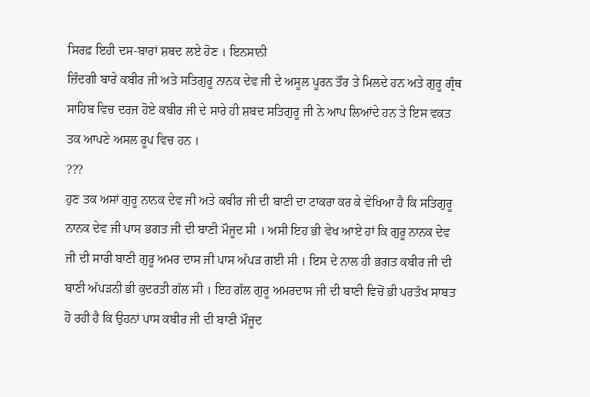ਸਿਰਫ਼ ਇਹੀ ਦਸ-ਬਾਰਾਂ ਸ਼ਬਦ ਲਏ ਹੋਣ । ਇਨਸਾਨੀ
ਜ਼ਿੰਦਗੀ ਬਾਰੇ ਕਬੀਰ ਜੀ ਅਤੇ ਸਤਿਗੁਰੂ ਨਾਨਕ ਦੇਵ ਜੀ ਦੇ ਅਸੂਲ ਪੂਰਨ ਤੌਰ ਤੇ ਮਿਲਦੇ ਹਨ ਅਤੇ ਗੁਰੂ ਗ੍ਰੰਥ
ਸਾਹਿਬ ਵਿਚ ਦਰਜ ਹੋਏ ਕਬੀਰ ਜੀ ਦੇ ਸਾਰੇ ਹੀ ਸ਼ਬਦ ਸਤਿਗੁਰੂ ਜੀ ਨੇ ਆਪ ਲਿਆਂਦੇ ਹਨ ਤੇ ਇਸ ਵਕਤ
ਤਕ ਆਪਣੇ ਅਸਲ ਰੂਪ ਵਿਚ ਹਨ ।
???
ਹੁਣ ਤਕ ਅਸਾਂ ਗੁਰੂ ਨਾਨਕ ਦੇਵ ਜੀ ਅਤੇ ਕਬੀਰ ਜੀ ਦੀ ਬਾਣੀ ਦਾ ਟਾਕਰਾ ਕਰ ਕੇ ਵੇਖਿਆ ਹੈ ਕਿ ਸਤਿਗੁਰੂ
ਨਾਨਕ ਦੇਵ ਜੀ ਪਾਸ ਭਗਤ ਜੀ ਦੀ ਬਾਣੀ ਮੌਜੂਦ ਸੀ । ਅਸੀ ਇਹ ਭੀ ਵੇਖ ਆਏ ਹਾਂ ਕਿ ਗੁਰੂ ਨਾਨਕ ਦੇਵ
ਜੀ ਦੀ ਸਾਰੀ ਬਾਣੀ ਗੁਰੂ ਅਮਰ ਦਾਸ ਜੀ ਪਾਸ ਅੱਪੜ ਗਈ ਸੀ । ਇਸ ਦੇ ਨਾਲ ਹੀ ਭਗਤ ਕਬੀਰ ਜੀ ਦੀ
ਬਾਣੀ ਅੱਪੜਨੀ ਭੀ ਕੁਦਰਤੀ ਗੱਲ ਸੀ । ਇਹ ਗੱਲ ਗੁਰੂ ਅਮਰਦਾਸ ਜੀ ਦੀ ਬਾਣੀ ਵਿਚੋਂ ਭੀ ਪਰਤੱਖ ਸਾਬਤ
ਹੋ ਰਹੀ ਹੈ ਕਿ ਉਹਨਾਂ ਪਾਸ ਕਬੀਰ ਜੀ ਦੀ ਬਾਣੀ ਮੌਜੂਦ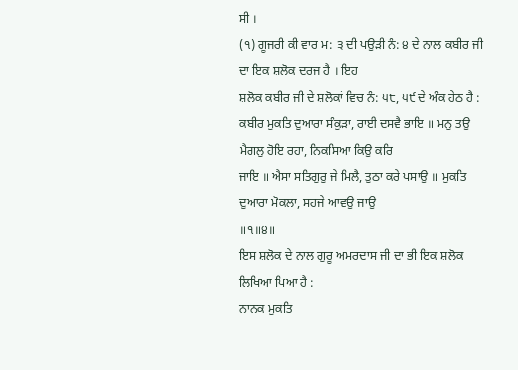ਸੀ ।
(੧) ਗੂਜਰੀ ਕੀ ਵਾਰ ਮ: ੩ ਦੀ ਪਉੜੀ ਨੰ: ੪ ਦੇ ਨਾਲ ਕਬੀਰ ਜੀ ਦਾ ਇਕ ਸ਼ਲੋਕ ਦਰਜ ਹੈ । ਇਹ
ਸ਼ਲੋਕ ਕਬੀਰ ਜੀ ਦੇ ਸ਼ਲੋਕਾਂ ਵਿਚ ਨੰ: ੫੮, ੫੯ ਦੇ ਅੰਕ ਹੇਠ ਹੈ :
ਕਬੀਰ ਮੁਕਤਿ ਦੁਆਰਾ ਸੰਕੁੜਾ, ਰਾਈ ਦਸਵੈ ਭਾਇ ॥ ਮਨੁ ਤਉ ਮੈਗਲੁ ਹੋਇ ਰਹਾ, ਨਿਕਸਿਆ ਕਿਉ ਕਰਿ
ਜਾਇ ॥ ਐਸਾ ਸਤਿਗੁਰੁ ਜੇ ਮਿਲੈ, ਤੁਠਾ ਕਰੇ ਪਸਾਉ ॥ ਮੁਕਤਿ ਦੁਆਰਾ ਮੋਕਲਾ, ਸਹਜੇ ਆਵਉ ਜਾਉ
॥੧॥੪॥
ਇਸ ਸ਼ਲੋਕ ਦੇ ਨਾਲ ਗੁਰੂ ਅਮਰਦਾਸ ਜੀ ਦਾ ਭੀ ਇਕ ਸ਼ਲੋਕ ਲਿਖਿਆ ਪਿਆ ਹੈ :
ਨਾਨਕ ਮੁਕਤਿ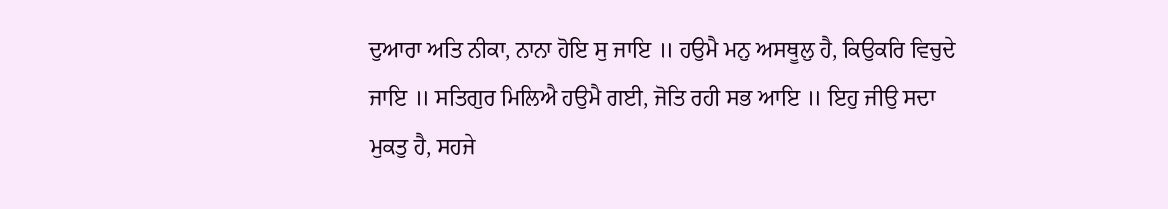ਦੁਆਰਾ ਅਤਿ ਨੀਕਾ, ਨਾਨਾ ਹੋਇ ਸੁ ਜਾਇ ॥ ਹਉਮੈ ਮਨੁ ਅਸਥੂਲੁ ਹੈ, ਕਿਉਕਰਿ ਵਿਚੁਦੇ
ਜਾਇ ॥ ਸਤਿਗੁਰ ਮਿਲਿਐ ਹਉਮੈ ਗਈ, ਜੋਤਿ ਰਹੀ ਸਭ ਆਇ ॥ ਇਹੁ ਜੀਉ ਸਦਾ ਮੁਕਤੁ ਹੈ, ਸਹਜੇ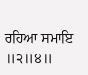ਰਹਿਆ ਸਮਾਇ ॥੨॥੪॥